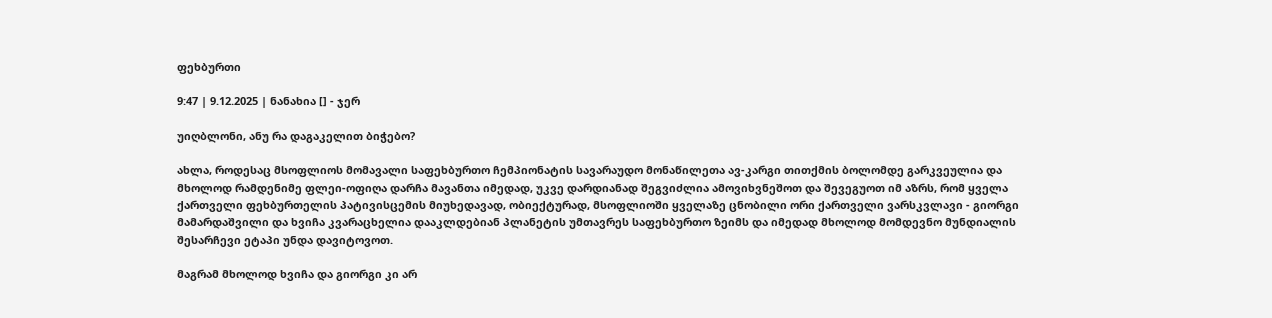ფეხბურთი

9:47 | 9.12.2025 | ნანახია [] - ჯერ

უიღბლონი, ანუ რა დაგაკელით ბიჭებო?

ახლა, როდესაც მსოფლიოს მომავალი საფეხბურთო ჩემპიონატის სავარაუდო მონაწილეთა ავ-კარგი თითქმის ბოლომდე გარკვეულია და მხოლოდ რამდენიმე ფლეი-ოფიღა დარჩა მავანთა იმედად, უკვე დარდიანად შეგვიძლია ამოვიხვნეშოთ და შევეგუოთ იმ აზრს, რომ ყველა ქართველი ფეხბურთელის პატივისცემის მიუხედავად, ობიექტურად, მსოფლიოში ყველაზე ცნობილი ორი ქართველი ვარსკვლავი - გიორგი მამარდაშვილი და ხვიჩა კვარაცხელია დააკლდებიან პლანეტის უმთავრეს საფეხბურთო ზეიმს და იმედად მხოლოდ მომდევნო მუნდიალის შესარჩევი ეტაპი უნდა დავიტოვოთ.

მაგრამ მხოლოდ ხვიჩა და გიორგი კი არ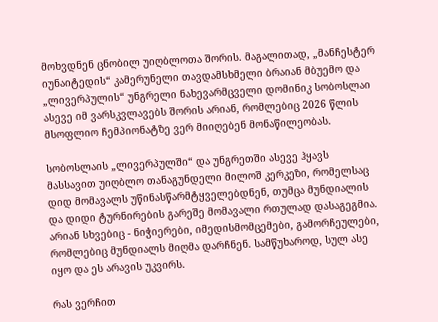მოხვდნენ ცნობილ უიღბლოთა შორის. მაგალითად, „მანჩესტერ იუნაიტედის“ კამერუნელი თავდამსხმელი ბრაიან მბუემო და „ლივერპულის“ უნგრელი ნახევარმცველი დომინიკ სობოსლაი ასევე იმ ვარსკვლავებს შორის არიან, რომლებიც 2026 წლის მსოფლიო ჩემპიონატზე ვერ მიიღებენ მონაწილეობას.

სობოსლაის „ლივერპულში“ და უნგრეთში ასევე ჰყავს მასსავით უიღბლო თანაგუნდელი მილოშ კერკეზი, რომელსაც დიდ მომავალს უწინასწარმტყველებდნენ, თუმცა მუნდიალის და დიდი ტურნირების გარეშე მომავალი რთულად დასაგეგმია. არიან სხვებიც - ნიჭიერები, იმედისმომცემები, გამორჩეულები, რომლებიც მუნდიალს მიღმა დარჩნენ. სამწუხაროდ, სულ ასე იყო და ეს არავის უკვირს.

რას ვერჩით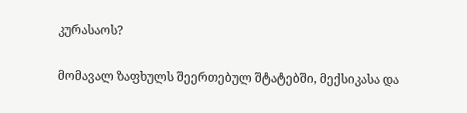კურასაოს?

მომავალ ზაფხულს შეერთებულ შტატებში, მექსიკასა და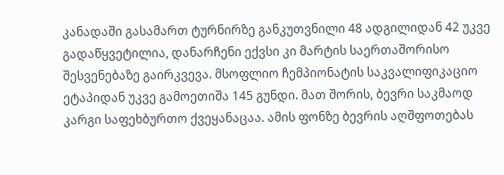კანადაში გასამართ ტურნირზე განკუთვნილი 48 ადგილიდან 42 უკვე გადაწყვეტილია, დანარჩენი ექვსი კი მარტის საერთაშორისო შესვენებაზე გაირკვევა. მსოფლიო ჩემპიონატის საკვალიფიკაციო ეტაპიდან უკვე გამოეთიშა 145 გუნდი. მათ შორის, ბევრი საკმაოდ კარგი საფეხბურთო ქვეყანაცაა. ამის ფონზე ბევრის აღშფოთებას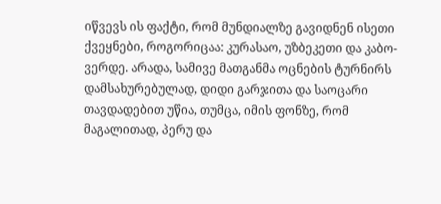იწვევს ის ფაქტი, რომ მუნდიალზე გავიდნენ ისეთი ქვეყნები, როგორიცაა: კურასაო, უზბეკეთი და კაბო-ვერდე. არადა, სამივე მათგანმა ოცნების ტურნირს დამსახურებულად, დიდი გარჯითა და საოცარი თავდადებით უწია, თუმცა, იმის ფონზე, რომ მაგალითად, პერუ და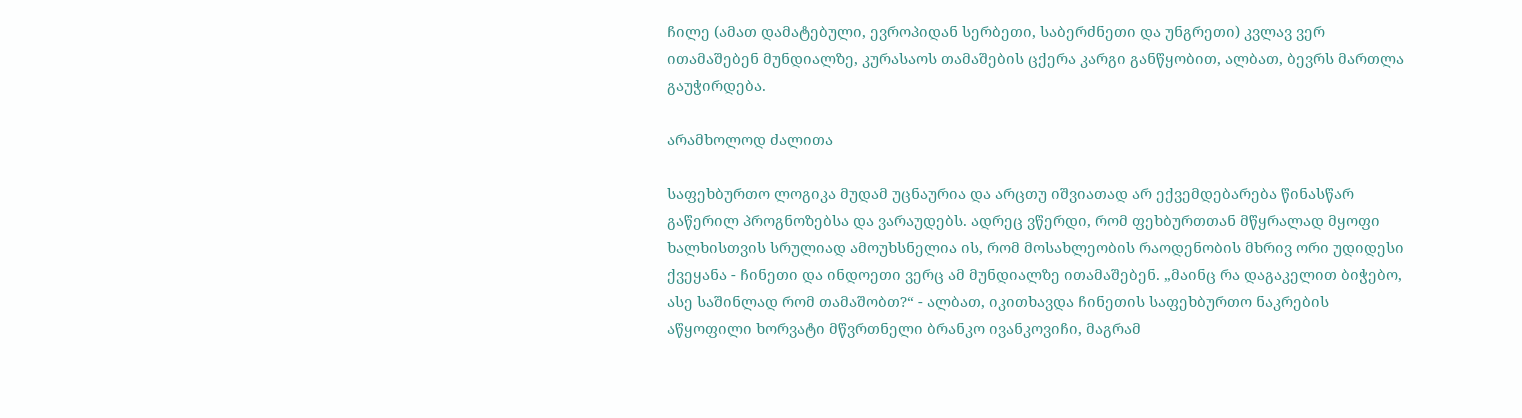ჩილე (ამათ დამატებული, ევროპიდან სერბეთი, საბერძნეთი და უნგრეთი) კვლავ ვერ ითამაშებენ მუნდიალზე, კურასაოს თამაშების ცქერა კარგი განწყობით, ალბათ, ბევრს მართლა გაუჭირდება.

არამხოლოდ ძალითა

საფეხბურთო ლოგიკა მუდამ უცნაურია და არცთუ იშვიათად არ ექვემდებარება წინასწარ გაწერილ პროგნოზებსა და ვარაუდებს. ადრეც ვწერდი, რომ ფეხბურთთან მწყრალად მყოფი ხალხისთვის სრულიად ამოუხსნელია ის, რომ მოსახლეობის რაოდენობის მხრივ ორი უდიდესი ქვეყანა - ჩინეთი და ინდოეთი ვერც ამ მუნდიალზე ითამაშებენ. „მაინც რა დაგაკელით ბიჭებო, ასე საშინლად რომ თამაშობთ?“ - ალბათ, იკითხავდა ჩინეთის საფეხბურთო ნაკრების აწყოფილი ხორვატი მწვრთნელი ბრანკო ივანკოვიჩი, მაგრამ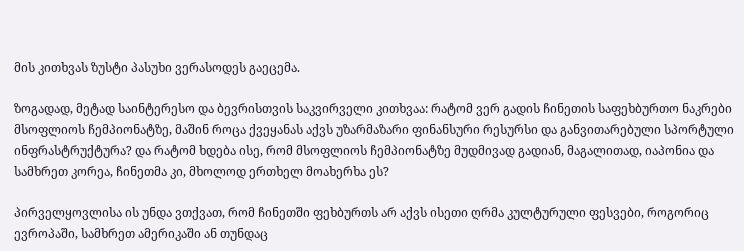მის კითხვას ზუსტი პასუხი ვერასოდეს გაეცემა.

ზოგადად, მეტად საინტერესო და ბევრისთვის საკვირველი კითხვაა: რატომ ვერ გადის ჩინეთის საფეხბურთო ნაკრები მსოფლიოს ჩემპიონატზე, მაშინ როცა ქვეყანას აქვს უზარმაზარი ფინანსური რესურსი და განვითარებული სპორტული ინფრასტრუქტურა? და რატომ ხდება ისე, რომ მსოფლიოს ჩემპიონატზე მუდმივად გადიან, მაგალითად, იაპონია და სამხრეთ კორეა, ჩინეთმა კი, მხოლოდ ერთხელ მოახერხა ეს?

პირველყოვლისა ის უნდა ვთქვათ, რომ ჩინეთში ფეხბურთს არ აქვს ისეთი ღრმა კულტურული ფესვები, როგორიც ევროპაში, სამხრეთ ამერიკაში ან თუნდაც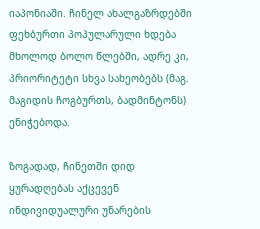იაპონიაში. ჩინელ ახალგაზრდებში ფეხბურთი პოპულარული ხდება მხოლოდ ბოლო წლებში, ადრე კი, პრიორიტეტი სხვა სახეობებს (მაგ. მაგიდის ჩოგბურთს, ბადმინტონს) ენიჭებოდა.

ზოგადად, ჩინეთში დიდ ყურადღებას აქცევენ ინდივიდუალური უნარების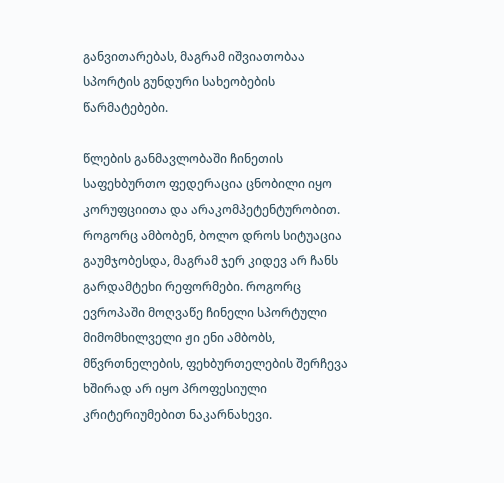განვითარებას, მაგრამ იშვიათობაა სპორტის გუნდური სახეობების წარმატებები.

წლების განმავლობაში ჩინეთის საფეხბურთო ფედერაცია ცნობილი იყო კორუფციითა და არაკომპეტენტურობით. როგორც ამბობენ, ბოლო დროს სიტუაცია გაუმჯობესდა, მაგრამ ჯერ კიდევ არ ჩანს გარდამტეხი რეფორმები. როგორც ევროპაში მოღვაწე ჩინელი სპორტული მიმომხილველი ჟი ენი ამბობს, მწვრთნელების, ფეხბურთელების შერჩევა ხშირად არ იყო პროფესიული კრიტერიუმებით ნაკარნახევი.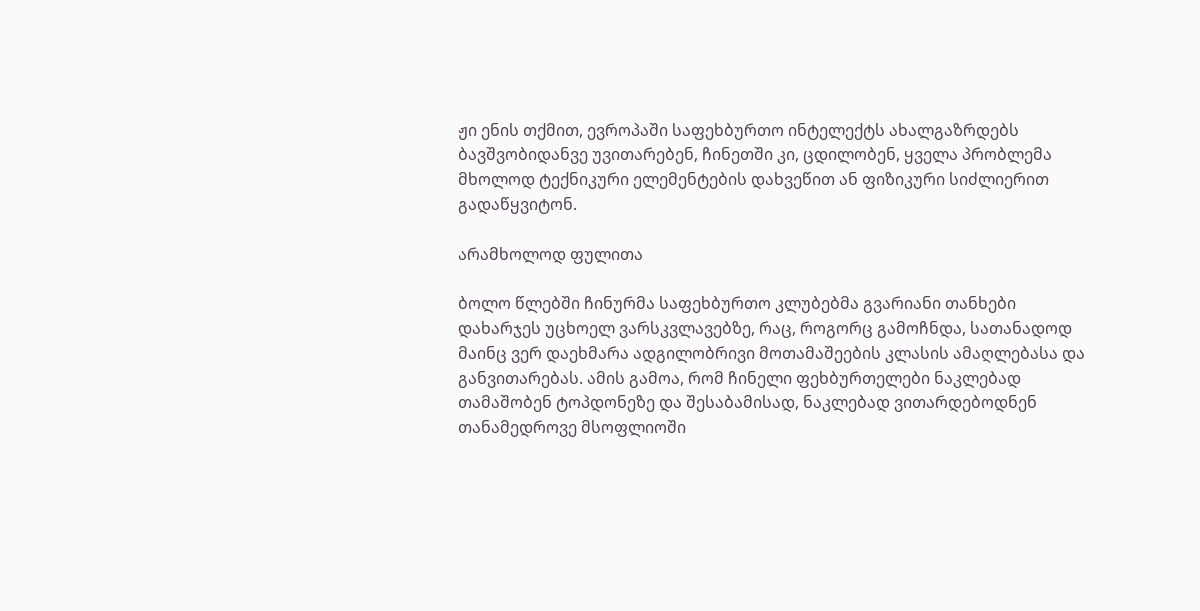ჟი ენის თქმით, ევროპაში საფეხბურთო ინტელექტს ახალგაზრდებს ბავშვობიდანვე უვითარებენ, ჩინეთში კი, ცდილობენ, ყველა პრობლემა მხოლოდ ტექნიკური ელემენტების დახვეწით ან ფიზიკური სიძლიერით გადაწყვიტონ.

არამხოლოდ ფულითა

ბოლო წლებში ჩინურმა საფეხბურთო კლუბებმა გვარიანი თანხები დახარჯეს უცხოელ ვარსკვლავებზე, რაც, როგორც გამოჩნდა, სათანადოდ მაინც ვერ დაეხმარა ადგილობრივი მოთამაშეების კლასის ამაღლებასა და განვითარებას. ამის გამოა, რომ ჩინელი ფეხბურთელები ნაკლებად თამაშობენ ტოპდონეზე და შესაბამისად, ნაკლებად ვითარდებოდნენ თანამედროვე მსოფლიოში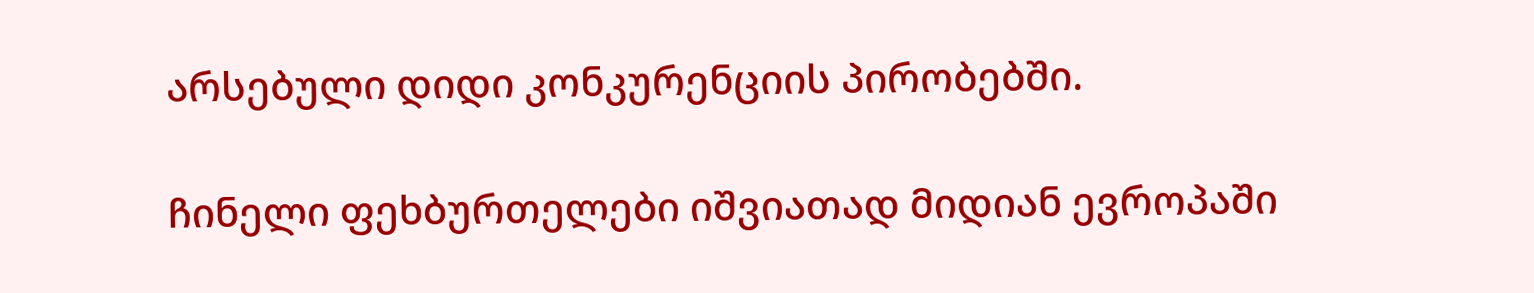არსებული დიდი კონკურენციის პირობებში.

ჩინელი ფეხბურთელები იშვიათად მიდიან ევროპაში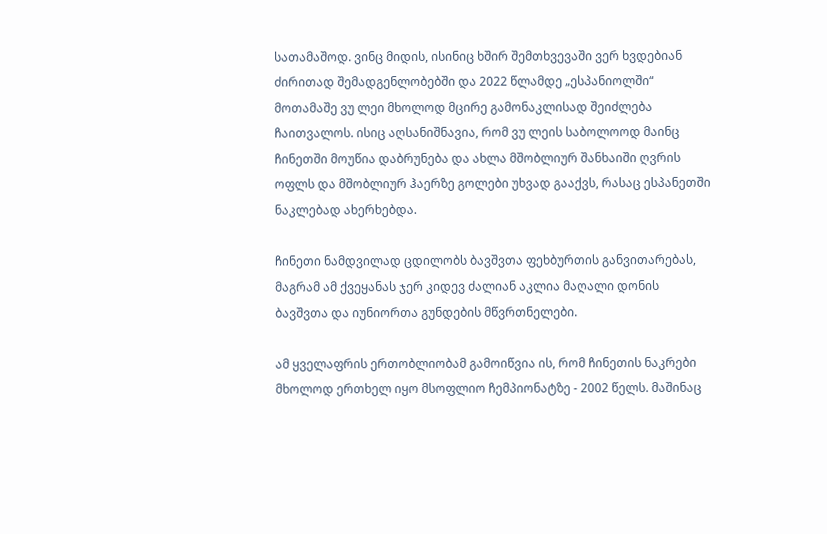სათამაშოდ. ვინც მიდის, ისინიც ხშირ შემთხვევაში ვერ ხვდებიან ძირითად შემადგენლობებში და 2022 წლამდე „ესპანიოლში“ მოთამაშე ვუ ლეი მხოლოდ მცირე გამონაკლისად შეიძლება ჩაითვალოს. ისიც აღსანიშნავია, რომ ვუ ლეის საბოლოოდ მაინც ჩინეთში მოუწია დაბრუნება და ახლა მშობლიურ შანხაიში ღვრის ოფლს და მშობლიურ ჰაერზე გოლები უხვად გააქვს, რასაც ესპანეთში ნაკლებად ახერხებდა.

ჩინეთი ნამდვილად ცდილობს ბავშვთა ფეხბურთის განვითარებას, მაგრამ ამ ქვეყანას ჯერ კიდევ ძალიან აკლია მაღალი დონის ბავშვთა და იუნიორთა გუნდების მწვრთნელები.

ამ ყველაფრის ერთობლიობამ გამოიწვია ის, რომ ჩინეთის ნაკრები მხოლოდ ერთხელ იყო მსოფლიო ჩემპიონატზე - 2002 წელს. მაშინაც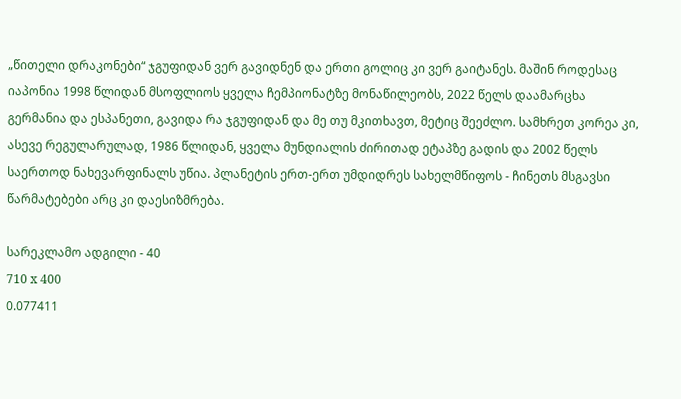„წითელი დრაკონები“ ჯგუფიდან ვერ გავიდნენ და ერთი გოლიც კი ვერ გაიტანეს. მაშინ როდესაც იაპონია 1998 წლიდან მსოფლიოს ყველა ჩემპიონატზე მონაწილეობს, 2022 წელს დაამარცხა გერმანია და ესპანეთი, გავიდა რა ჯგუფიდან და მე თუ მკითხავთ, მეტიც შეეძლო. სამხრეთ კორეა კი, ასევე რეგულარულად, 1986 წლიდან, ყველა მუნდიალის ძირითად ეტაპზე გადის და 2002 წელს საერთოდ ნახევარფინალს უწია. პლანეტის ერთ-ერთ უმდიდრეს სახელმწიფოს - ჩინეთს მსგავსი წარმატებები არც კი დაესიზმრება.

სარეკლამო ადგილი - 40
710 x 400
0.077411